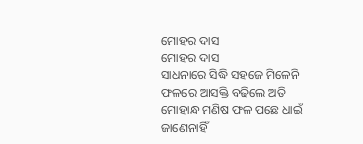ମୋହର ଦାସ
ମୋହର ଦାସ
ସାଧନାରେ ସିଦ୍ଧି ସହଜେ ମିଳେନି
ଫଳରେ ଆସକ୍ତି ବଢିଲେ ଅତି
ମୋହାନ୍ଧ ମଣିଷ ଫଳ ପଛେ ଧାଇଁ
ଜାଣେନାହିଁ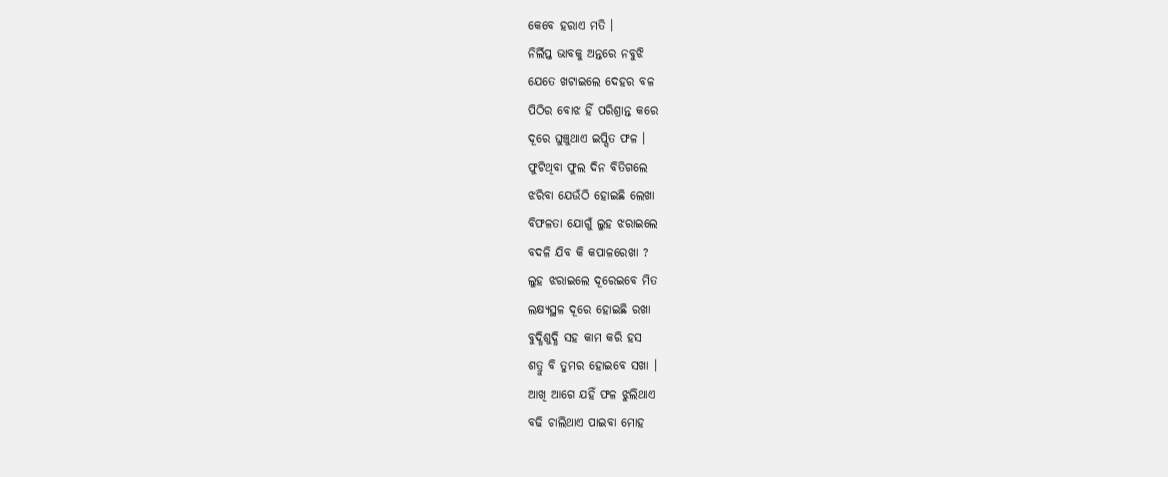କେବେ ହରାଏ ମତି ।
ନିର୍ଲିପ୍ତ ଭାବକୁ ଅନ୍ତରେ ନବୁଝି
ଯେତେ ଖଟାଇଲେ ଦେହର ବଳ
ପିଠିର ବୋଝ ହିଁ ପରିଶ୍ରାନ୍ତ କରେ
ଦୂରେ ଘୁଞ୍ଚୁଥାଏ ଇପ୍ସିତ ଫଳ ।
ଫୁଟିଥିବା ଫୁଲ ଦିନ ବିତିଗଲେ
ଝରିବା ଯେଉଁଠି ହୋଇଛି ଲେଖା
ବିଫଳତା ଯୋଗୁଁ ଲୁହ ଝରାଇଲେ
ବଦଳି ଯିବ କି କପାଳରେଖା ?
ଲୁହ ଝରାଇଲେ ଦୂରେଇବେ ମିତ
ଲକ୍ଷ୍ୟସ୍ଥଳ ଦୂରେ ହୋଇଛି ରଖା
ବୁଦ୍ଧିଶୁଦ୍ଧି ସହ କାମ କରି ହସ
ଶତ୍ରୁ ବି ତୁମର ହୋଇବେ ସଖା ।
ଆଖି ଆଗେ ଯହିଁ ଫଳ ଝୁଲିଥାଏ
ବଢି ଚାଲିଥାଏ ପାଇବା ମୋହ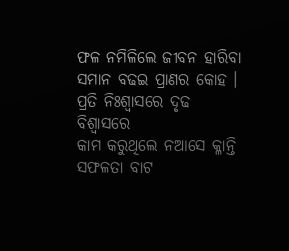ଫଳ ନମିଳିଲେ ଜୀବନ ହାରିବା
ସମାନ ବଢଇ ପ୍ରାଣର କୋହ ।
ପ୍ରତି ନିଃଶ୍ବାସରେ ଦୃଢ ବିଶ୍ବାସରେ
କାମ କରୁଥିଲେ ନଆସେ କ୍ଳାନ୍ତି
ସଫଳତା ବାଟ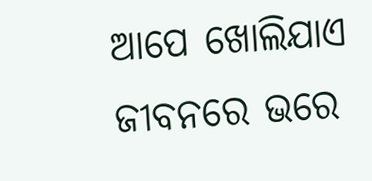ଆପେ ଖୋଲିଯାଏ
ଜୀବନରେ ଭରେ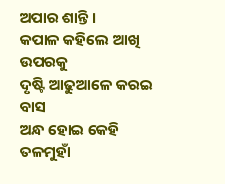ଅପାର ଶାନ୍ତି ।
କପାଳ କହିଲେ ଆଖି ଉପରକୁ
ଦୃଷ୍ଟି ଆଢୁଆଳେ କରଇ ବାସ
ଅନ୍ଧ ହୋଇ କେହି ତଳମୁହାଁ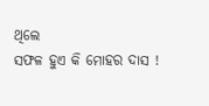ଥିଲେ
ସଫଳ ହୁଏ କି ମୋହର ଦାସ !